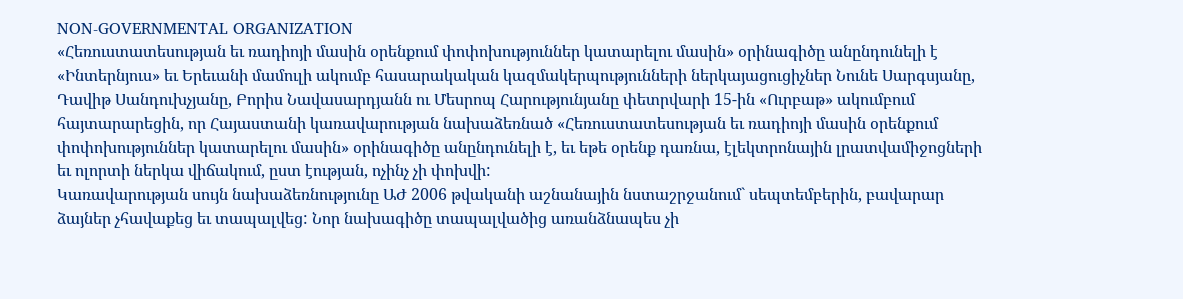NON-GOVERNMENTAL ORGANIZATION
«Հեռուստատեսության եւ ռադիոյի մասին օրենքում փոփոխություններ կատարելու մասին» օրինագիծը անընդունելի է
«Ինտերնյուս» եւ Երեւանի մամուլի ակումբ հասարակական կազմակերպությունների ներկայացուցիչներ Նունե Սարգսյանը, Դավիթ Սանդուխչյանը, Բորիս Նավասարդյանն ու Մեսրոպ Հարությունյանը փետրվարի 15-ին «Ուրբաթ» ակումբում հայտարարեցին, որ Հայաստանի կառավարության նախաձեռնած «Հեռուստատեսության եւ ռադիոյի մասին օրենքում փոփոխություններ կատարելու մասին» օրինագիծը անընդունելի է, եւ եթե օրենք դառնա, էլեկտրոնային լրատվամիջոցների եւ ոլորտի ներկա վիճակում, ըստ էության, ոչինչ չի փոխվի:
Կառավարության սույն նախաձեռնությունը ԱԺ 2006 թվականի աշնանային նստաշրջանում` սեպտեմբերին, բավարար ձայներ չհավաքեց եւ տապալվեց: Նոր նախագիծը տապալվածից առանձնապես չի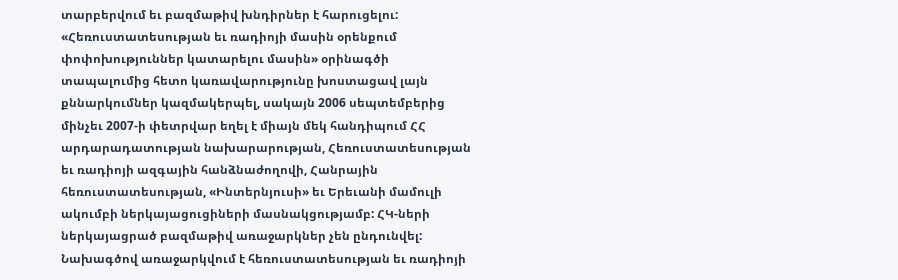տարբերվում եւ բազմաթիվ խնդիրներ է հարուցելու: «Հեռուստատեսության եւ ռադիոյի մասին օրենքում փոփոխություններ կատարելու մասին» օրինագծի տապալումից հետո կառավարությունը խոստացավ լայն քննարկումներ կազմակերպել, սակայն 2006 սեպտեմբերից մինչեւ 2007-ի փետրվար եղել է միայն մեկ հանդիպում ՀՀ արդարադատության նախարարության, Հեռուստատեսության եւ ռադիոյի ազգային հանձնաժողովի, Հանրային հեռուստատեսության, «Ինտերնյուսի» եւ Երեւանի մամուլի ակումբի ներկայացուցիների մասնակցությամբ: ՀԿ-ների ներկայացրած բազմաթիվ առաջարկներ չեն ընդունվել:
Նախագծով առաջարկվում է հեռուստատեսության եւ ռադիոյի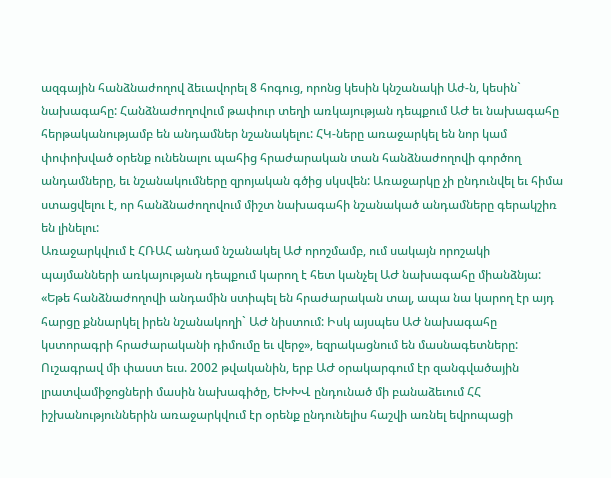ազգային հանձնաժողով ձեւավորել 8 հոգուց, որոնց կեսին կնշանակի Աժ-ն, կեսին` նախագահը: Հանձնաժողովում թափուր տեղի առկայության դեպքում ԱԺ եւ նախագահը հերթականությամբ են անդամներ նշանակելու: ՀԿ-ները առաջարկել են նոր կամ փոփոխված օրենք ունենալու պահից հրաժարական տան հանձնաժողովի գործող անդամները, եւ նշանակումները զրոյական գծից սկսվեն: Առաջարկը չի ընդունվել եւ հիմա ստացվելու է, որ հանձնաժողովում միշտ նախագահի նշանակած անդամները գերակշիռ են լինելու:
Առաջարկվում է ՀՌԱՀ անդամ նշանակել ԱԺ որոշմամբ, ում սակայն որոշակի պայմանների առկայության դեպքում կարող է հետ կանչել ԱԺ նախագահը միանձնյա: «Եթե հանձնաժողովի անդամին ստիպել են հրաժարական տալ, ապա նա կարող էր այդ հարցը քննարկել իրեն նշանակողի` ԱԺ նիստում: Իսկ այսպես ԱԺ նախագահը կստորագրի հրաժարականի դիմումը եւ վերջ», եզրակացնում են մասնագետները:
Ուշագրավ մի փաստ եւս. 2002 թվականին, երբ ԱԺ օրակարգում էր զանգվածային լրատվամիջոցների մասին նախագիծը, ԵԽԽՎ ընդունած մի բանաձեւում ՀՀ իշխանություններին առաջարկվում էր օրենք ընդունելիս հաշվի առնել եվրոպացի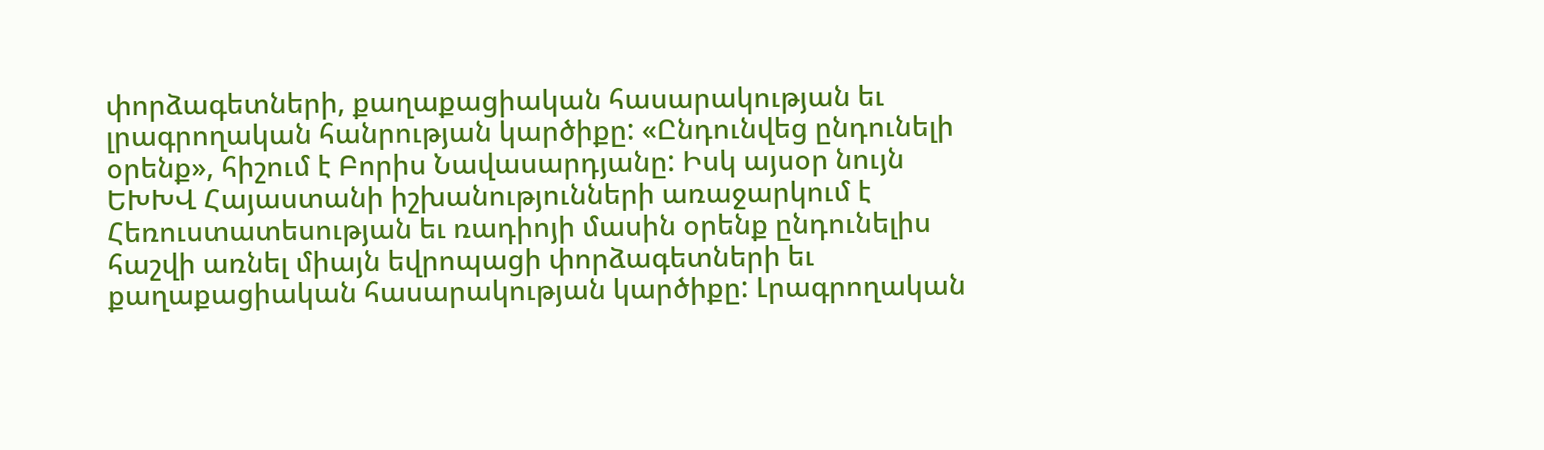փորձագետների, քաղաքացիական հասարակության եւ լրագրողական հանրության կարծիքը: «Ընդունվեց ընդունելի օրենք», հիշում է Բորիս Նավասարդյանը: Իսկ այսօր նույն ԵԽԽՎ Հայաստանի իշխանությունների առաջարկում է Հեռուստատեսության եւ ռադիոյի մասին օրենք ընդունելիս հաշվի առնել միայն եվրոպացի փորձագետների եւ քաղաքացիական հասարակության կարծիքը: Լրագրողական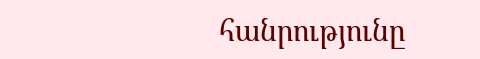հանրությունը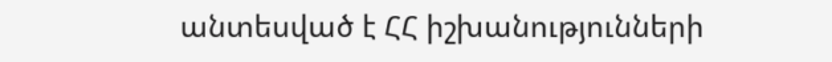անտեսված է ՀՀ իշխանությունների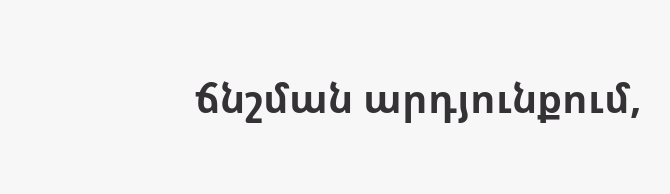ճնշման արդյունքում,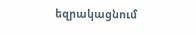եզրակացնում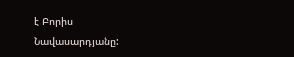է Բորիս Նավասարդյանը: